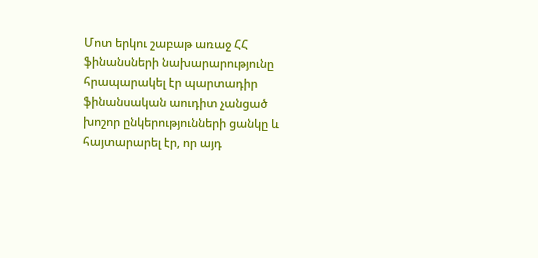Մոտ երկու շաբաթ առաջ ՀՀ ֆինանսների նախարարությունը հրապարակել էր պարտադիր ֆինանսական աուդիտ չանցած խոշոր ընկերությունների ցանկը և հայտարարել էր, որ այդ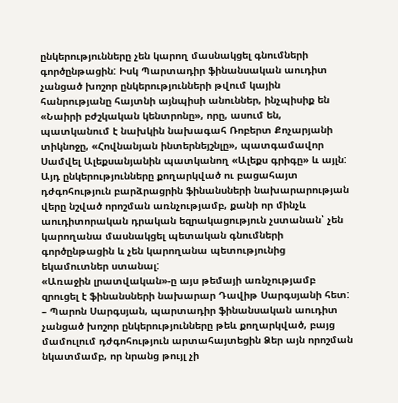ընկերությունները չեն կարող մասնակցել գնումների գործընթացին: Իսկ Պարտադիր ֆինանսական աուդիտ չանցած խոշոր ընկերությունների թվում կային հանրությանը հայտնի այնպիսի անուններ, ինչպիսիք են «Նաիրի բժշկական կենտրոնը», որը, ասում են, պատկանում է նախկին նախագահ Ռոբերտ Քոչարյանի տիկնոջը, «Հովնանյան ինտերնեյշնլը», պատգամավոր Սամվել Ալեքսանյանին պատկանող «Ալեքս գրիգը» և այլն: Այդ ընկերությունները քողարկված ու բացահայտ դժգոհություն բարձրացրին ֆինանսների նախարարության վերը նշված որոշման առնչությամբ, քանի որ մինչև աուդիտորական դրական եզրակացություն չստանան՝ չեն կարողանա մասնակցել պետական գնումների գործընթացին և չեն կարողանա պետությունից եկամուտներ ստանալ:
«Առաջին լրատվական»-ը այս թեմայի առնչությամբ զրուցել է ֆինանսների նախարար Դավիթ Սարգսյանի հետ:
– Պարոն Սարգսյան, պարտադիր ֆինանսական աուդիտ չանցած խոշոր ընկերությունները թեև քողարկված, բայց մամուլում դժգոհություն արտահայտեցին Ձեր այն որոշման նկատմամբ, որ նրանց թույլ չի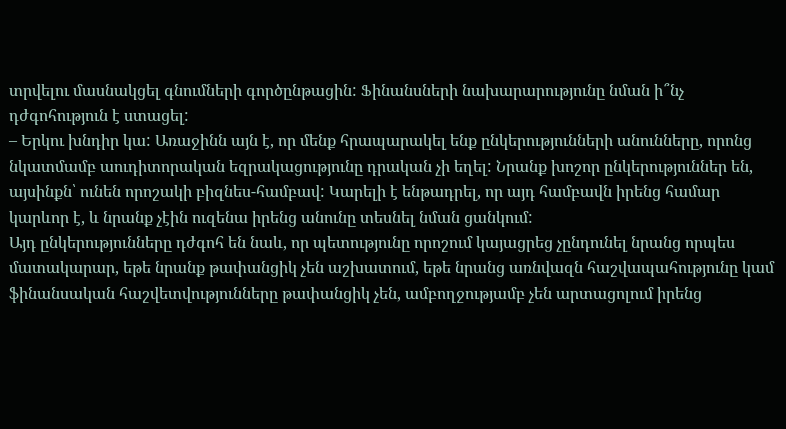տրվելու մասնակցել գնումների գործընթացին: Ֆինանսների նախարարությունը նման ի՞նչ դժգոհություն է ստացել:
– Երկու խնդիր կա: Առաջինն այն է, որ մենք հրապարակել ենք ընկերությունների անունները, որոնց նկատմամբ աուդիտորական եզրակացությունը դրական չի եղել: Նրանք խոշոր ընկերություններ են, այսինքն՝ ունեն որոշակի բիզնես-համբավ: Կարելի է ենթադրել, որ այդ համբավն իրենց համար կարևոր է, և նրանք չէին ուզենա իրենց անունը տեսնել նման ցանկում:
Այդ ընկերությունները դժգոհ են նաև, որ պետությունը որոշում կայացրեց չընդունել նրանց որպես մատակարար, եթե նրանք թափանցիկ չեն աշխատում, եթե նրանց առնվազն հաշվապահությունը կամ ֆինանսական հաշվետվությունները թափանցիկ չեն, ամբողջությամբ չեն արտացոլում իրենց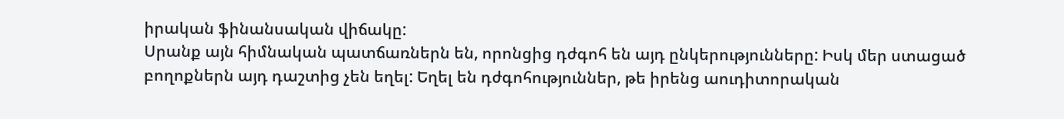իրական ֆինանսական վիճակը:
Սրանք այն հիմնական պատճառներն են, որոնցից դժգոհ են այդ ընկերությունները: Իսկ մեր ստացած բողոքներն այդ դաշտից չեն եղել: Եղել են դժգոհություններ, թե իրենց աուդիտորական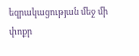եզրակացության մեջ մի փոքր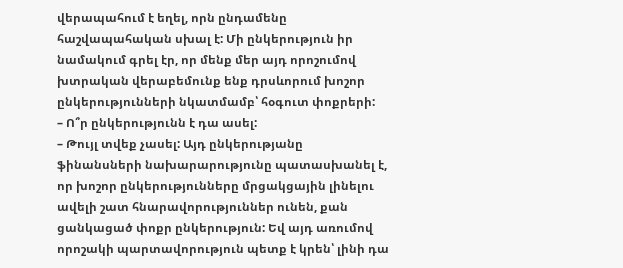վերապահում է եղել, որն ընդամենը հաշվապահական սխալ է: Մի ընկերություն իր նամակում գրել էր, որ մենք մեր այդ որոշումով խտրական վերաբեմունք ենք դրսևորում խոշոր ընկերությունների նկատմամբ՝ հօգուտ փոքրերի:
– Ո՞ր ընկերությունն է դա ասել:
– Թույլ տվեք չասել: Այդ ընկերությանը ֆինանսների նախարարությունը պատասխանել է, որ խոշոր ընկերությունները մրցակցային լինելու ավելի շատ հնարավորություններ ունեն, քան ցանկացած փոքր ընկերություն: Եվ այդ առումով որոշակի պարտավորություն պետք է կրեն՝ լինի դա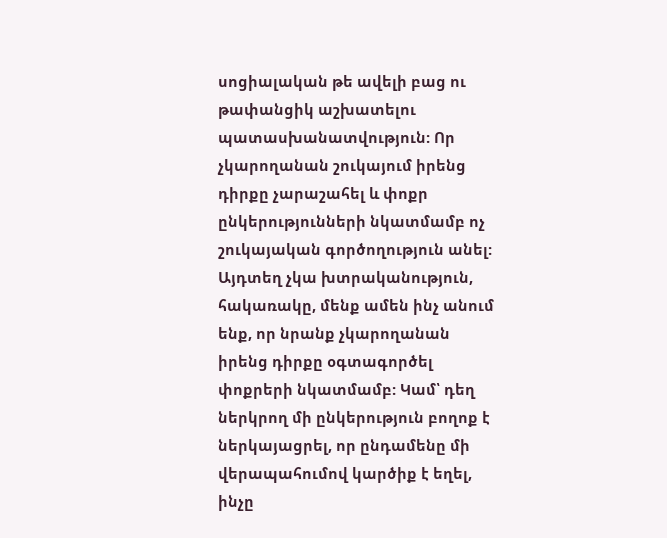սոցիալական թե ավելի բաց ու թափանցիկ աշխատելու պատասխանատվություն: Որ չկարողանան շուկայում իրենց դիրքը չարաշահել և փոքր ընկերությունների նկատմամբ ոչ շուկայական գործողություն անել:
Այդտեղ չկա խտրականություն, հակառակը, մենք ամեն ինչ անում ենք, որ նրանք չկարողանան իրենց դիրքը օգտագործել փոքրերի նկատմամբ: Կամ՝ դեղ ներկրող մի ընկերություն բողոք է ներկայացրել, որ ընդամենը մի վերապահումով կարծիք է եղել, ինչը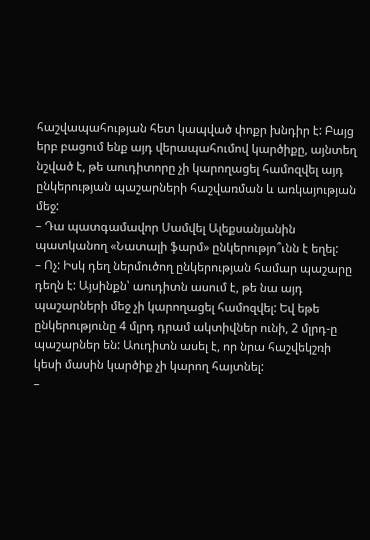հաշվապահության հետ կապված փոքր խնդիր է: Բայց երբ բացում ենք այդ վերապահումով կարծիքը, այնտեղ նշված է, թե աուդիտորը չի կարողացել համոզվել այդ ընկերության պաշարների հաշվառման և առկայության մեջ:
– Դա պատգամավոր Սամվել Ալեքսանյանին պատկանող «Նատալի ֆարմ» ընկերությո՞ւնն է եղել:
– Ոչ: Իսկ դեղ ներմուծող ընկերության համար պաշարը դեղն է: Այսինքն՝ աուդիտն ասում է, թե նա այդ պաշարների մեջ չի կարողացել համոզվել: Եվ եթե ընկերությունը 4 մլրդ դրամ ակտիվներ ունի, 2 մլրդ-ը պաշարներ են: Աուդիտն ասել է, որ նրա հաշվեկշռի կեսի մասին կարծիք չի կարող հայտնել:
–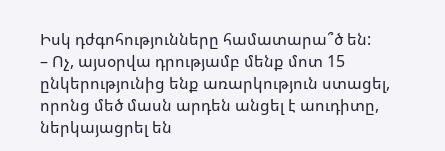Իսկ դժգոհությունները համատարա՞ծ են:
– Ոչ, այսօրվա դրությամբ մենք մոտ 15 ընկերությունից ենք առարկություն ստացել, որոնց մեծ մասն արդեն անցել է աուդիտը, ներկայացրել են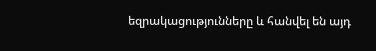եզրակացությունները և հանվել են այդ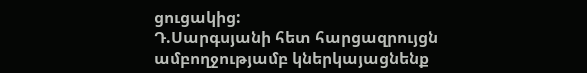ցուցակից:
Դ.Սարգսյանի հետ հարցազրույցն ամբողջությամբ կներկայացնենք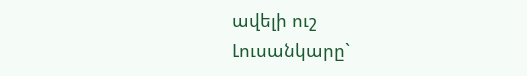ավելի ուշ
Լուսանկարը`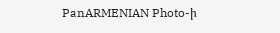PanARMENIAN Photo-ի